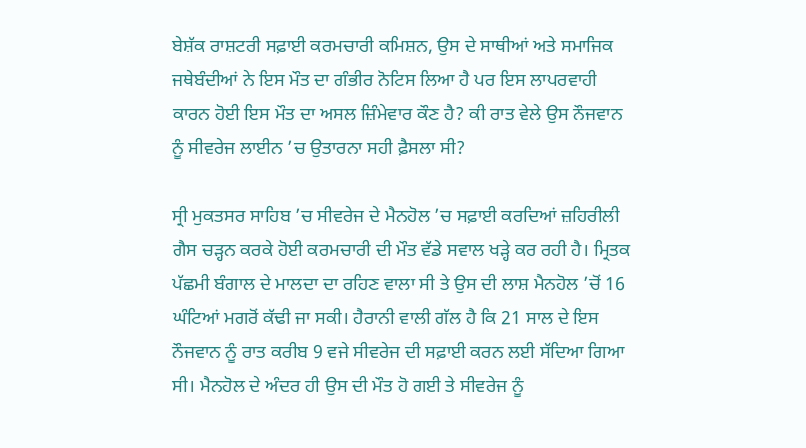ਬੇਸ਼ੱਕ ਰਾਸ਼ਟਰੀ ਸਫ਼ਾਈ ਕਰਮਚਾਰੀ ਕਮਿਸ਼ਨ, ਉਸ ਦੇ ਸਾਥੀਆਂ ਅਤੇ ਸਮਾਜਿਕ ਜਥੇਬੰਦੀਆਂ ਨੇ ਇਸ ਮੌਤ ਦਾ ਗੰਭੀਰ ਨੋਟਿਸ ਲਿਆ ਹੈ ਪਰ ਇਸ ਲਾਪਰਵਾਹੀ ਕਾਰਨ ਹੋਈ ਇਸ ਮੌਤ ਦਾ ਅਸਲ ਜ਼ਿੰਮੇਵਾਰ ਕੌਣ ਹੈ? ਕੀ ਰਾਤ ਵੇਲੇ ਉਸ ਨੌਜਵਾਨ ਨੂੰ ਸੀਵਰੇਜ ਲਾਈਨ ’ਚ ਉਤਾਰਨਾ ਸਹੀ ਫ਼ੈਸਲਾ ਸੀ?

ਸ੍ਰੀ ਮੁਕਤਸਰ ਸਾਹਿਬ ’ਚ ਸੀਵਰੇਜ ਦੇ ਮੈਨਹੋਲ ’ਚ ਸਫ਼ਾਈ ਕਰਦਿਆਂ ਜ਼ਹਿਰੀਲੀ ਗੈਸ ਚੜ੍ਹਨ ਕਰਕੇ ਹੋਈ ਕਰਮਚਾਰੀ ਦੀ ਮੌਤ ਵੱਡੇ ਸਵਾਲ ਖੜ੍ਹੇ ਕਰ ਰਹੀ ਹੈ। ਮ੍ਰਿਤਕ ਪੱਛਮੀ ਬੰਗਾਲ ਦੇ ਮਾਲਦਾ ਦਾ ਰਹਿਣ ਵਾਲਾ ਸੀ ਤੇ ਉਸ ਦੀ ਲਾਸ਼ ਮੈਨਹੋਲ ’ਚੋਂ 16 ਘੰਟਿਆਂ ਮਗਰੋਂ ਕੱਢੀ ਜਾ ਸਕੀ। ਹੈਰਾਨੀ ਵਾਲੀ ਗੱਲ ਹੈ ਕਿ 21 ਸਾਲ ਦੇ ਇਸ ਨੌਜਵਾਨ ਨੂੰ ਰਾਤ ਕਰੀਬ 9 ਵਜੇ ਸੀਵਰੇਜ ਦੀ ਸਫ਼ਾਈ ਕਰਨ ਲਈ ਸੱਦਿਆ ਗਿਆ ਸੀ। ਮੈਨਹੋਲ ਦੇ ਅੰਦਰ ਹੀ ਉਸ ਦੀ ਮੌਤ ਹੋ ਗਈ ਤੇ ਸੀਵਰੇਜ ਨੂੰ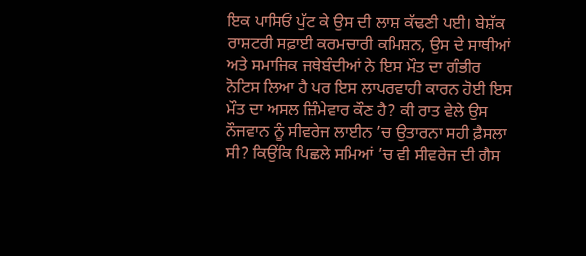ਇਕ ਪਾਸਿਓਂ ਪੁੱਟ ਕੇ ਉਸ ਦੀ ਲਾਸ਼ ਕੱਢਣੀ ਪਈ। ਬੇਸ਼ੱਕ ਰਾਸ਼ਟਰੀ ਸਫ਼ਾਈ ਕਰਮਚਾਰੀ ਕਮਿਸ਼ਨ, ਉਸ ਦੇ ਸਾਥੀਆਂ ਅਤੇ ਸਮਾਜਿਕ ਜਥੇਬੰਦੀਆਂ ਨੇ ਇਸ ਮੌਤ ਦਾ ਗੰਭੀਰ ਨੋਟਿਸ ਲਿਆ ਹੈ ਪਰ ਇਸ ਲਾਪਰਵਾਹੀ ਕਾਰਨ ਹੋਈ ਇਸ ਮੌਤ ਦਾ ਅਸਲ ਜ਼ਿੰਮੇਵਾਰ ਕੌਣ ਹੈ? ਕੀ ਰਾਤ ਵੇਲੇ ਉਸ ਨੌਜਵਾਨ ਨੂੰ ਸੀਵਰੇਜ ਲਾਈਨ ’ਚ ਉਤਾਰਨਾ ਸਹੀ ਫ਼ੈਸਲਾ ਸੀ? ਕਿਉਂਕਿ ਪਿਛਲੇ ਸਮਿਆਂ ’ਚ ਵੀ ਸੀਵਰੇਜ ਦੀ ਗੈਸ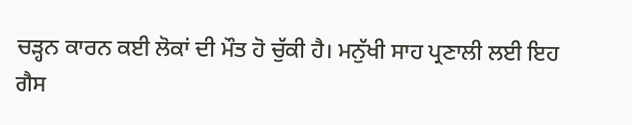ਚੜ੍ਹਨ ਕਾਰਨ ਕਈ ਲੋਕਾਂ ਦੀ ਮੌਤ ਹੋ ਚੁੱਕੀ ਹੈ। ਮਨੁੱਖੀ ਸਾਹ ਪ੍ਰਣਾਲੀ ਲਈ ਇਹ ਗੈਸ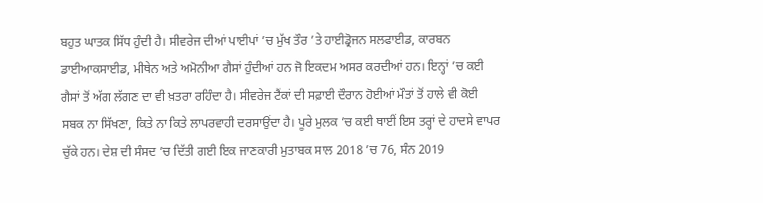ਬਹੁਤ ਘਾਤਕ ਸਿੱਧ ਹੁੰਦੀ ਹੈ। ਸੀਵਰੇਜ ਦੀਆਂ ਪਾਈਪਾਂ ’ਚ ਮੁੱਖ ਤੌਰ ’ਤੇ ਹਾਈਡ੍ਰੋਜਨ ਸਲਫਾਈਡ, ਕਾਰਬਨ ਡਾਈਆਕਸਾਈਡ, ਮੀਥੇਨ ਅਤੇ ਅਮੋਨੀਆ ਗੈਸਾਂ ਹੁੰਦੀਆਂ ਹਨ ਜੋ ਇਕਦਮ ਅਸਰ ਕਰਦੀਆਂ ਹਨ। ਇਨ੍ਹਾਂ ’ਚ ਕਈ ਗੈਸਾਂ ਤੋਂ ਅੱਗ ਲੱਗਣ ਦਾ ਵੀ ਖ਼ਤਰਾ ਰਹਿੰਦਾ ਹੈ। ਸੀਵਰੇਜ ਟੈਂਕਾਂ ਦੀ ਸਫ਼ਾਈ ਦੌਰਾਨ ਹੋਈਆਂ ਮੌਤਾਂ ਤੋਂ ਹਾਲੇ ਵੀ ਕੋਈ ਸਬਕ ਨਾ ਸਿੱਖਣਾ, ਕਿਤੇ ਨਾ ਕਿਤੇ ਲਾਪਰਵਾਹੀ ਦਰਸਾਉਂਦਾ ਹੈ। ਪੂਰੇ ਮੁਲਕ ’ਚ ਕਈ ਥਾਈਂ ਇਸ ਤਰ੍ਹਾਂ ਦੇ ਹਾਦਸੇ ਵਾਪਰ ਚੁੱਕੇ ਹਨ। ਦੇਸ਼ ਦੀ ਸੰਸਦ ’ਚ ਦਿੱਤੀ ਗਈ ਇਕ ਜਾਣਕਾਰੀ ਮੁਤਾਬਕ ਸਾਲ 2018 ’ਚ 76, ਸੰਨ 2019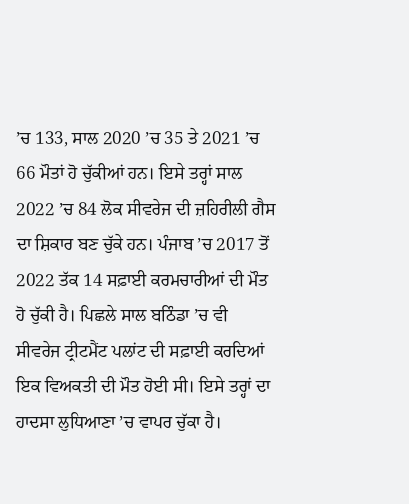’ਚ 133, ਸਾਲ 2020 ’ਚ 35 ਤੇ 2021 ’ਚ 66 ਮੌਤਾਂ ਹੋ ਚੁੱਕੀਆਂ ਹਨ। ਇਸੇ ਤਰ੍ਹਾਂ ਸਾਲ 2022 ’ਚ 84 ਲੋਕ ਸੀਵਰੇਜ ਦੀ ਜ਼ਹਿਰੀਲੀ ਗੈਸ ਦਾ ਸ਼ਿਕਾਰ ਬਣ ਚੁੱਕੇ ਹਨ। ਪੰਜਾਬ ’ਚ 2017 ਤੋਂ 2022 ਤੱਕ 14 ਸਫ਼ਾਈ ਕਰਮਚਾਰੀਆਂ ਦੀ ਮੌਤ ਹੋ ਚੁੱਕੀ ਹੈ। ਪਿਛਲੇ ਸਾਲ ਬਠਿੰਡਾ ’ਚ ਵੀ ਸੀਵਰੇਜ ਟ੍ਰੀਟਮੈਂਟ ਪਲਾਂਟ ਦੀ ਸਫ਼ਾਈ ਕਰਦਿਆਂ ਇਕ ਵਿਅਕਤੀ ਦੀ ਮੌਤ ਹੋਈ ਸੀ। ਇਸੇ ਤਰ੍ਹਾਂ ਦਾ ਹਾਦਸਾ ਲੁਧਿਆਣਾ ’ਚ ਵਾਪਰ ਚੁੱਕਾ ਹੈ।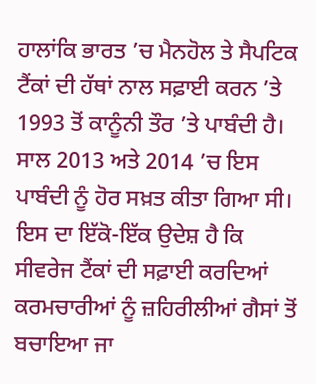ਹਾਲਾਂਕਿ ਭਾਰਤ ’ਚ ਮੈਨਹੋਲ ਤੇ ਸੈਪਟਿਕ ਟੈਂਕਾਂ ਦੀ ਹੱਥਾਂ ਨਾਲ ਸਫ਼ਾਈ ਕਰਨ ’ਤੇ 1993 ਤੋਂ ਕਾਨੂੰਨੀ ਤੌਰ ’ਤੇ ਪਾਬੰਦੀ ਹੈ। ਸਾਲ 2013 ਅਤੇ 2014 ’ਚ ਇਸ ਪਾਬੰਦੀ ਨੂੰ ਹੋਰ ਸਖ਼ਤ ਕੀਤਾ ਗਿਆ ਸੀ। ਇਸ ਦਾ ਇੱਕੋ-ਇੱਕ ਉਦੇਸ਼ ਹੈ ਕਿ ਸੀਵਰੇਜ ਟੈਂਕਾਂ ਦੀ ਸਫ਼ਾਈ ਕਰਦਿਆਂ ਕਰਮਚਾਰੀਆਂ ਨੂੰ ਜ਼ਹਿਰੀਲੀਆਂ ਗੈਸਾਂ ਤੋਂ ਬਚਾਇਆ ਜਾ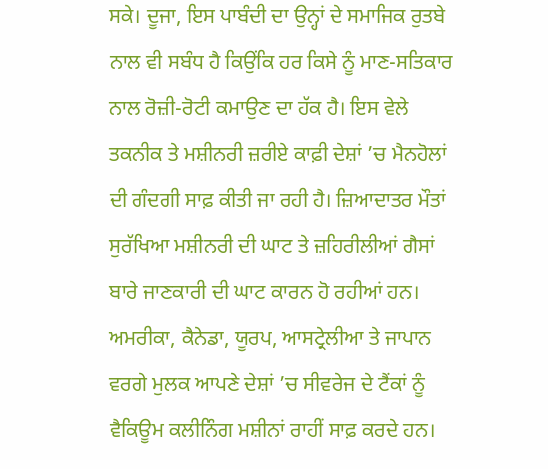ਸਕੇ। ਦੂਜਾ, ਇਸ ਪਾਬੰਦੀ ਦਾ ਉਨ੍ਹਾਂ ਦੇ ਸਮਾਜਿਕ ਰੁਤਬੇ ਨਾਲ ਵੀ ਸਬੰਧ ਹੈ ਕਿਉਂਕਿ ਹਰ ਕਿਸੇ ਨੂੰ ਮਾਣ-ਸਤਿਕਾਰ ਨਾਲ ਰੋਜ਼ੀ-ਰੋਟੀ ਕਮਾਉਣ ਦਾ ਹੱਕ ਹੈ। ਇਸ ਵੇਲੇ ਤਕਨੀਕ ਤੇ ਮਸ਼ੀਨਰੀ ਜ਼ਰੀਏ ਕਾਫ਼ੀ ਦੇਸ਼ਾਂ ’ਚ ਮੈਨਹੋਲਾਂ ਦੀ ਗੰਦਗੀ ਸਾਫ਼ ਕੀਤੀ ਜਾ ਰਹੀ ਹੈ। ਜ਼ਿਆਦਾਤਰ ਮੌਤਾਂ ਸੁਰੱਖਿਆ ਮਸ਼ੀਨਰੀ ਦੀ ਘਾਟ ਤੇ ਜ਼ਹਿਰੀਲੀਆਂ ਗੈਸਾਂ ਬਾਰੇ ਜਾਣਕਾਰੀ ਦੀ ਘਾਟ ਕਾਰਨ ਹੋ ਰਹੀਆਂ ਹਨ। ਅਮਰੀਕਾ, ਕੈਨੇਡਾ, ਯੂਰਪ, ਆਸਟ੍ਰੇਲੀਆ ਤੇ ਜਾਪਾਨ ਵਰਗੇ ਮੁਲਕ ਆਪਣੇ ਦੇਸ਼ਾਂ ’ਚ ਸੀਵਰੇਜ ਦੇ ਟੈਂਕਾਂ ਨੂੰ ਵੈਕਿਊਮ ਕਲੀਨਿੰਗ ਮਸ਼ੀਨਾਂ ਰਾਹੀਂ ਸਾਫ਼ ਕਰਦੇ ਹਨ।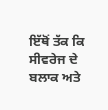ਇੱਥੋਂ ਤੱਕ ਕਿ ਸੀਵਰੇਜ ਦੇ ਬਲਾਕ ਅਤੇ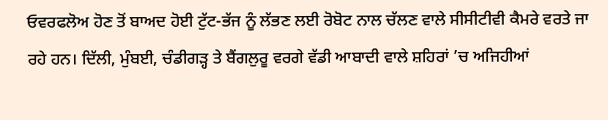ਓਵਰਫਲੋਅ ਹੋਣ ਤੋਂ ਬਾਅਦ ਹੋਈ ਟੁੱਟ-ਭੱਜ ਨੂੰ ਲੱਭਣ ਲਈ ਰੋਬੋਟ ਨਾਲ ਚੱਲਣ ਵਾਲੇ ਸੀਸੀਟੀਵੀ ਕੈਮਰੇ ਵਰਤੇ ਜਾ ਰਹੇ ਹਨ। ਦਿੱਲੀ, ਮੁੰਬਈ, ਚੰਡੀਗੜ੍ਹ ਤੇ ਬੈਂਗਲੁਰੂ ਵਰਗੇ ਵੱਡੀ ਆਬਾਦੀ ਵਾਲੇ ਸ਼ਹਿਰਾਂ ’ਚ ਅਜਿਹੀਆਂ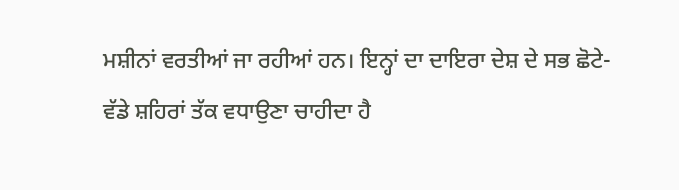ਮਸ਼ੀਨਾਂ ਵਰਤੀਆਂ ਜਾ ਰਹੀਆਂ ਹਨ। ਇਨ੍ਹਾਂ ਦਾ ਦਾਇਰਾ ਦੇਸ਼ ਦੇ ਸਭ ਛੋਟੇ-ਵੱਡੇ ਸ਼ਹਿਰਾਂ ਤੱਕ ਵਧਾਉਣਾ ਚਾਹੀਦਾ ਹੈ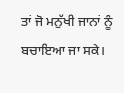ਤਾਂ ਜੋ ਮਨੁੱਖੀ ਜਾਨਾਂ ਨੂੰ ਬਚਾਇਆ ਜਾ ਸਕੇ।